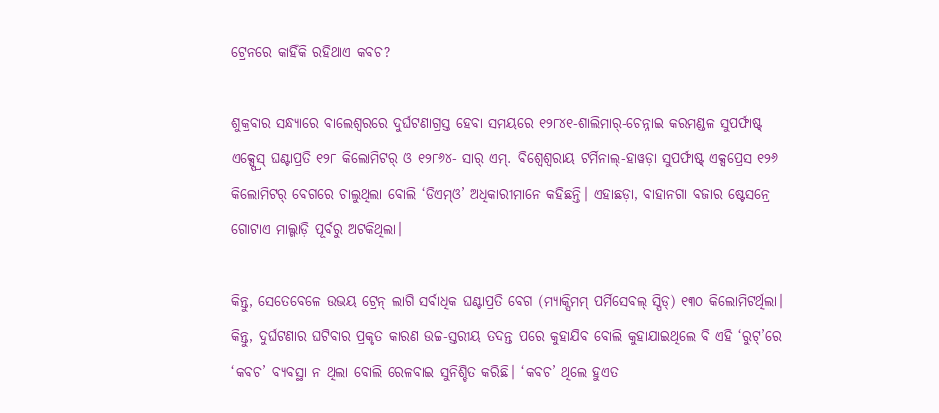ଟ୍ରେନରେ କାହିଁକି ରହିଥାଏ କବଚ?

ଶୁକ୍ରବାର ସନ୍ଧ୍ୟାରେ ବାଲେଶ୍ବରରେ ଦୁର୍ଘଟଣାଗ୍ରସ୍ତ ହେବା ସମୟରେ ୧୨୮୪୧-ଶାଲିମାର୍-ଚେନ୍ନାଇ କରମଣ୍ଡଳ ସୁପର୍ଫାଷ୍ଟ୍ ଏକ୍ସ୍ପ୍ରେସ୍ ଘଣ୍ଟାପ୍ରତି ୧୨୮ କିଲୋମିଟର୍ ଓ ୧୨୮୬୪- ସାର୍ ଏମ୍. ବିଶ୍ବେଶ୍ବରାୟ ଟର୍ମିନାଲ୍-ହାୱଡ଼ା ସୁପର୍ଫାଷ୍ଟ୍ ଏକ୍ସପ୍ରେସ ୧୨୬ କିଲୋମିଟର୍ ବେଗରେ ଚାଲୁଥିଲା ବୋଲି ‘ଡିଏମ୍ଓ’ ଅଧିକାରୀମାନେ କହିଛନ୍ତି। ଏହାଛଡ଼ା, ବାହାନଗା ବଜାର ଷ୍ଟେସନ୍ରେ ଗୋଟାଏ ମାଲ୍ଗାଡ଼ି ପୂର୍ବରୁ ଅଟକିଥିଲା।

କିନ୍ତୁ, ସେତେବେଳେ ଉଭୟ ଟ୍ରେନ୍ ଲାଗି ସର୍ବାଧିକ ଘଣ୍ଟାପ୍ରତି ବେଗ (ମ୍ୟାକ୍ସିମମ୍ ପର୍ମିସେବଲ୍ ସ୍ପିଡ୍) ୧୩୦ କିଲୋମିଟର୍ଥିଲା। କିନ୍ତୁ, ଦୁର୍ଘଟଣାର ଘଟିବାର ପ୍ରକୃତ କାରଣ ଉଚ୍ଚ-ସ୍ତରୀୟ ତଦନ୍ତ ପରେ କୁହାଯିବ ବୋଲି କୁହାଯାଇଥିଲେ ବି ଏହି ‘ରୁଟ୍’ରେ ‘କବଚ’ ବ୍ୟବସ୍ଥା ନ ଥିଲା ବୋଲି ରେଳବାଇ ସୁନିଶ୍ଚିତ କରିଛି। ‘କବଚ’ ଥିଲେ ହୁଏତ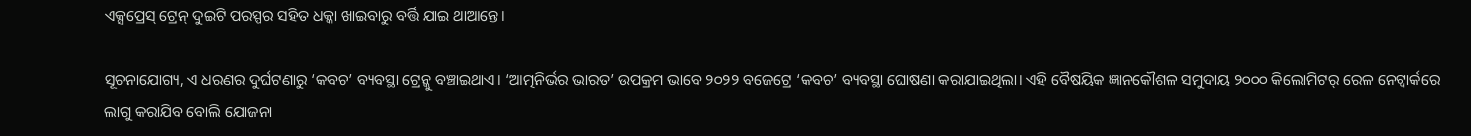ଏକ୍ସପ୍ରେସ୍ ଟ୍ରେନ୍ ଦୁଇଟି ପରସ୍ପର ସହିତ ଧକ୍କା ଖାଇବାରୁ ବର୍ତ୍ତି ଯାଇ ଥାଆନ୍ତେ।

ସୂଚନାଯୋଗ୍ୟ, ଏ ଧରଣର ଦୁର୍ଘଟଣାରୁ ‘କବଚ’ ବ୍ୟବସ୍ଥା ଟ୍ରେନ୍କୁ ବଞ୍ଚାଇଥାଏ। ‘ଆତ୍ମନିର୍ଭର ଭାରତ’ ଉପକ୍ରମ ଭାବେ ୨୦୨୨ ବଜେଟ୍ରେ ‘କବଚ’ ବ୍ୟବସ୍ଥା ଘୋଷଣା କରାଯାଇଥିଲା। ଏହି ବୈଷୟିକ ଜ୍ଞାନକୌଶଳ ସମୁଦାୟ ୨୦୦୦ କିଲୋମିଟର୍ ରେଳ ନେଟ୍ୱାର୍କରେ ଲାଗୁ କରାଯିବ ବୋଲି ଯୋଜନା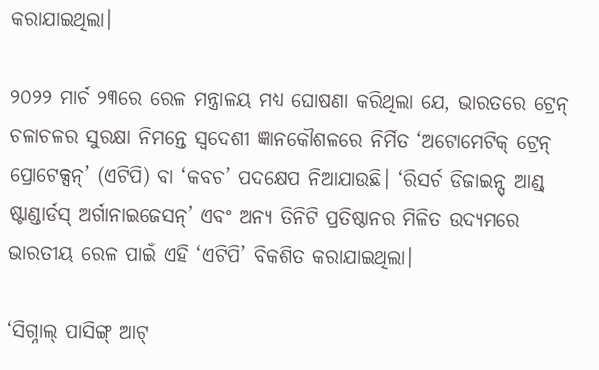କରାଯାଇଥିଲା।

୨୦୨୨ ମାର୍ଚ ୨୩ରେ ରେଳ ମନ୍ତ୍ରାଳୟ ମଧ୍ୟ ଘୋଷଣା କରିଥିଲା ଯେ, ଭାରତରେ ଟ୍ରେନ୍ ଚଳାଚଳର ସୁରକ୍ଷା ନିମନ୍ତେ ସ୍ବଦେଶୀ ଜ୍ଞାନକୌଶଳରେ ନିର୍ମିତ ‘ଅଟୋମେଟିକ୍ ଟ୍ରେନ୍ ପ୍ରୋଟେକ୍ସନ୍’ (ଏଟିପି) ବା ‘କବଚ’ ପଦକ୍ଷେପ ନିଆଯାଉଛି। ‘ରିସର୍ଚ ଡିଜାଇନ୍ସ୍ ଆଣ୍ଡ୍ ଷ୍ଟାଣ୍ଡାର୍ଡସ୍ ଅର୍ଗାନାଇଜେସନ୍’ ଏବଂ ଅନ୍ୟ ତିନିଟି ପ୍ରତିଷ୍ଠାନର ମିଳିତ ଉଦ୍ୟମରେ ଭାରତୀୟ ରେଳ ପାଇଁ ଏହି ‘ଏଟିପି’ ବିକଶିତ କରାଯାଇଥିଲା।

‘ସିଗ୍ନାଲ୍ ପାସିଙ୍ଗ୍ ଆଟ୍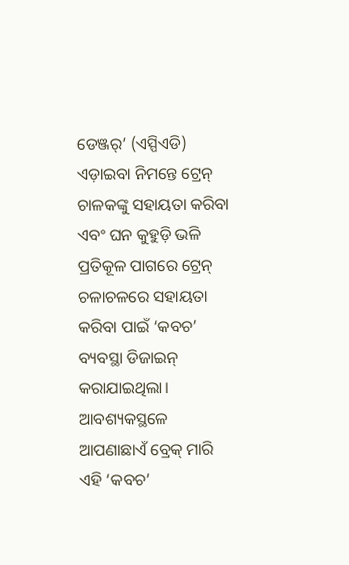ଡେଞ୍ଜର୍’ (ଏସ୍ପିଏଡି) ଏଡ଼ାଇବା ନିମନ୍ତେ ଟ୍ରେନ୍ ଚାଳକଙ୍କୁ ସହାୟତା କରିବା ଏବଂ ଘନ କୁହୁଡ଼ି ଭଳି ପ୍ରତିକୂଳ ପାଗରେ ଟ୍ରେନ୍ ଚଳାଚଳରେ ସହାୟତା କରିବା ପାଇଁ ‘କବଚ’ ବ୍ୟବସ୍ଥା ଡିଜାଇନ୍ କରାଯାଇଥିଲା। ଆବଶ୍ୟକସ୍ଥଳେ ଆପଣାଛାଏଁ ବ୍ରେକ୍ ମାରି ଏହି ‘କବଚ’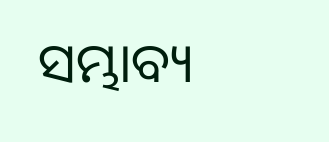ସମ୍ଭାବ୍ୟ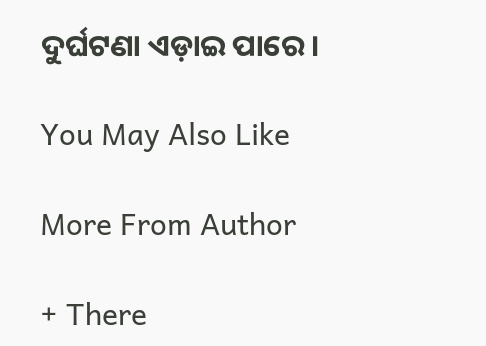ଦୁର୍ଘଟଣା ଏଡ଼ାଇ ପାରେ।

You May Also Like

More From Author

+ There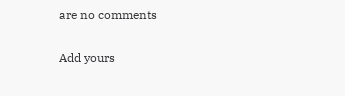are no comments

Add yours